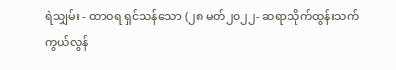ရဲသျှမ်း - ထာဝရ ရှင်သန်သော (၂၈ မတ်၂၀၂၂- ဆရာသိုက်ထွန်းသက် ကွယ်လွန်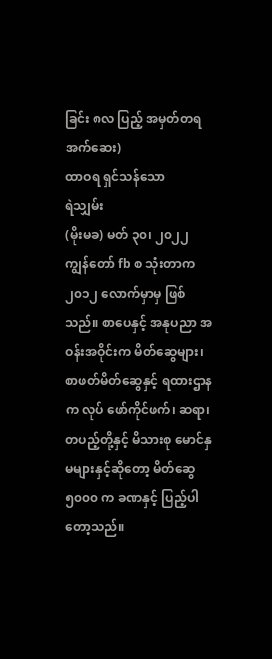ခြင်း ၈လ ပြည့် အမှတ်တရ အက်ဆေး)
ထာဝရ ရှင်သန်သော
ရဲသျှမ်း
(မိုးမခ) မတ် ၃၀၊ ၂၀၂၂
ကျွန်တော် fb စ သုံးတာက ၂၀၁၂ လောက်မှာမှ ဖြစ်သည်။ စာပေနှင့် အနုပညာ အဝန်းအဝိုင်းက မိတ်ဆွေများ၊ စာဖတ်မိတ်ဆွေနှင့် ရထားဌာနက လုပ် ဖော်ကိုင်ဖက်၊ ဆရာ၊ တပည့်တို့နှင့် မိသားစု မောင်နှမများနှင့်ဆိုတော့ မိတ်ဆွေ ၅၀၀၀ က ခဏနှင့် ပြည့်ပါတော့သည်။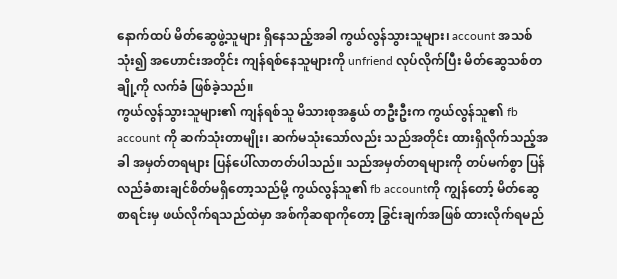နောက်ထပ် မိတ်ဆွေဖွဲ့သူများ ရှိနေသည့်အခါ ကွယ်လွန်သွားသူများ၊ account အသစ်သုံး၍ အဟောင်းအတိုင်း ကျန်ရစ်နေသူများကို unfriend လုပ်လိုက်ပြီး မိတ်ဆွေသစ်တချို့ကို လက်ခံ ဖြစ်ခဲ့သည်။
ကွယ်လွန်သွားသူများ၏ ကျန်ရစ်သူ မိသားစုအနွယ် တဦးဦးက ကွယ်လွန်သူ၏ fb account ကို ဆက်သုံးတာမျိုး၊ ဆက်မသုံးသော်လည်း သည်အတိုင်း ထားရှိလိုက်သည့်အခါ အမှတ်တရများ ပြန်ပေါ်လာတတ်ပါသည်။ သည်အမှတ်တရများကို တပ်မက်စွာ ပြန်လည်ခံစားချင်စိတ်မရှိတော့သည်မို့ ကွယ်လွန်သူ၏ fb accountကို ကျွန်တော့် မိတ်ဆွေစာရင်းမှ ဖယ်လိုက်ရသည်ထဲမှာ အစ်ကိုဆရာကိုတော့ ခြွင်းချက်အဖြစ် ထားလိုက်ရမည်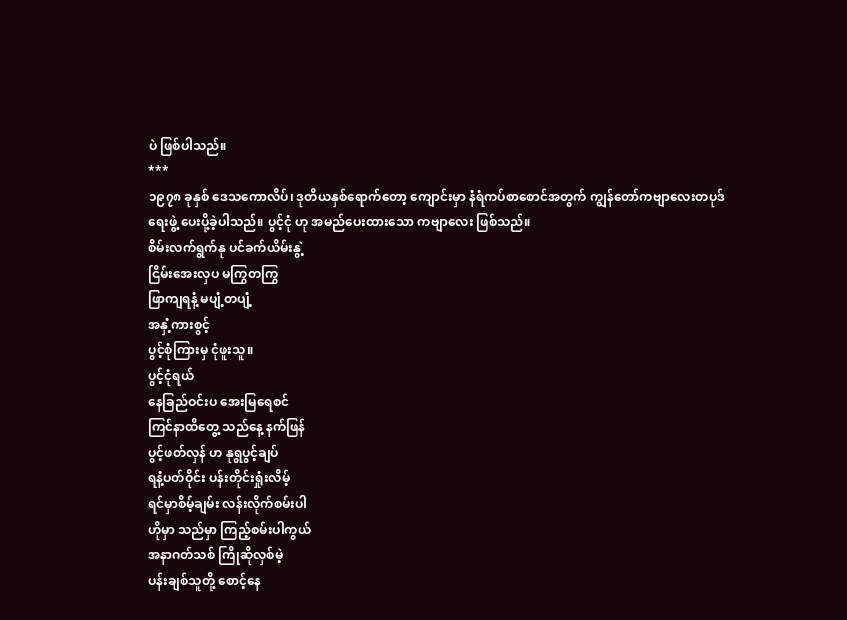ပဲ ဖြစ်ပါသည်။
***
၁၉၇၈ ခုနှစ် ဒေသကောလိပ်၊ ဒုတိယနှစ်ရောက်တော့ ကျောင်းမှာ နံရံကပ်စာစောင်အတွက် ကျွန်တော်ကဗျာလေးတပုဒ် ရေးဖွဲ့ ပေးပို့ခဲ့ပါသည်။ ပွင့်ငုံ ဟု အမည်ပေးထားသော ကဗျာလေး ဖြစ်သည်။
စိမ်းလက်ရွက်နု ပင်ခက်ယိမ်းနွဲ့
ငြိမ်းအေးလှပ မကြွတကြွ
ဖြာကျရနံ့ မပျံ့တပျံ့
အနှံ့ကားစွင့်
ပွင့်စုံကြားမှ ငုံဖူးသူ။
ပွင့်ငုံရယ်
နေခြည်ဝင်းပ အေးမြရေစင်
ကြင်နာထိတွေ့ သည်နေ့ နက်ဖြန်
ပွင့်ဖတ်လှန် ဟ နုရွပွင့်ချပ်
ရနံ့ပတ်ဝိုင်း ပန်းတိုင်းရှုံးလိမ့်
ရင်မှာစိမ့်ချမ်း လန်းလိုက်စမ်းပါ
ဟိုမှာ သည်မှာ ကြည့်စမ်းပါကွယ်
အနာဂတ်သစ် ကြိုဆိုလှစ်မဲ့
ပန်းချစ်သူတို့ စောင့်နေ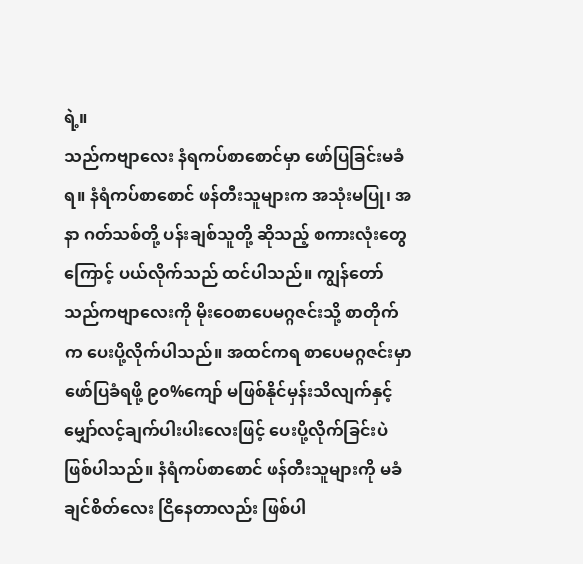ရဲ့။
သည်ကဗျာလေး နံရကပ်စာစောင်မှာ ဖော်ပြခြင်းမခံရ။ နံရံကပ်စာစောင် ဖန်တီးသူများက အသုံးမပြု၊ အနာ ဂတ်သစ်တို့ ပန်းချစ်သူတို့ ဆိုသည့် စကားလုံးတွေကြောင့် ပယ်လိုက်သည် ထင်ပါသည်။ ကျွန်တော် သည်ကဗျာလေးကို မိုးဝေစာပေမဂ္ဂဇင်းသို့ စာတိုက်က ပေးပို့လိုက်ပါသည်။ အထင်ကရ စာပေမဂ္ဂဇင်းမှာ ဖော်ပြခံရဖို့ ၉၀%ကျော် မဖြစ်နိုင်မှန်းသိလျက်နှင့် မျှော်လင့်ချက်ပါးပါးလေးဖြင့် ပေးပို့လိုက်ခြင်းပဲ ဖြစ်ပါသည်။ နံရံကပ်စာစောင် ဖန်တီးသူများကို မခံချင်စိတ်လေး ငြိနေတာလည်း ဖြစ်ပါ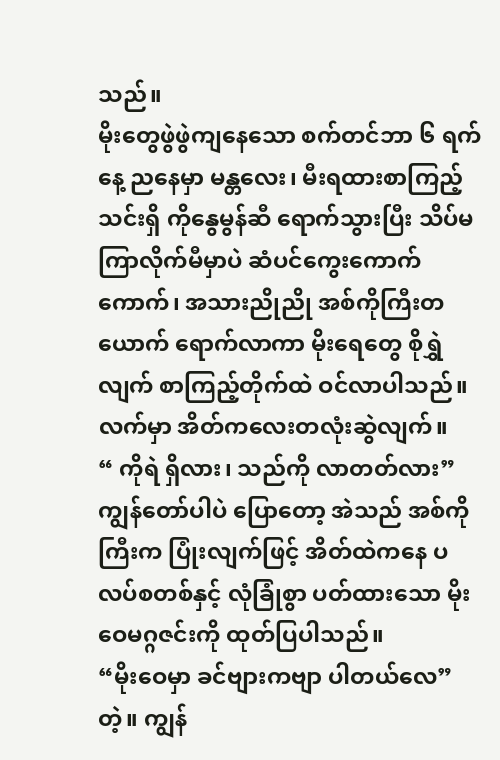သည်။
မိုးတွေဖွဲဖွဲကျနေသော စက်တင်ဘာ ၆ ရက်နေ့ ညနေမှာ မန္တလေး၊ မီးရထားစာကြည့်သင်းရှိ ကိုနွေမွန်ဆီ ရောက်သွားပြီး သိပ်မကြာလိုက်မီမှာပဲ ဆံပင်ကွေးကောက်ကောက်၊ အသားညိုညို အစ်ကိုကြီးတယောက် ရောက်လာကာ မိုးရေတွေ စိုရွှဲလျက် စာကြည့်တိုက်ထဲ ဝင်လာပါသည်။ လက်မှာ အိတ်ကလေးတလုံးဆွဲလျက်။
“ ကိုရဲ ရှိလား၊ သည်ကို လာတတ်လား”
ကျွန်တော်ပါပဲ ပြောတော့ အဲသည် အစ်ကိုကြီးက ပြုံးလျက်ဖြင့် အိတ်ထဲကနေ ပလပ်စတစ်နှင့် လုံခြုံစွာ ပတ်ထားသော မိုးဝေမဂ္ဂဇင်းကို ထုတ်ပြပါသည်။
“မိုးဝေမှာ ခင်ဗျားကဗျာ ပါတယ်လေ” တဲ့။ ကျွန်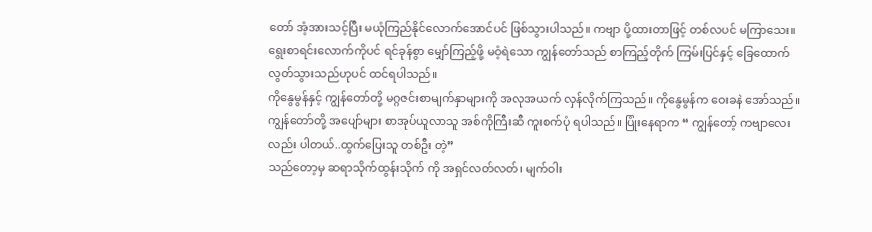တော် အံ့အားသင့်ပြီး မယုံကြည်နိုင်လောက်အောင်ပင် ဖြစ်သွားပါသည်။ ကဗျာ ပို့ထားတာဖြင့် တစ်လပင် မကြာသေး။ ရွေးစာရင်းလောက်ကိုပင် ရင်ခုန်စွာ မျှော်ကြည့်ဖို့ မဝံ့ရဲသော ကျွန်တော်သည် စာကြည့်တိုက် ကြမ်းပြင်နှင့် ခြေထောက် လွတ်သွားသည်ဟုပင် ထင်ရပါသည်။
ကိုနွေမွန်နှင့် ကျွန်တော်တို့ မဂ္ဂဇင်းစာမျက်နှာများကို အလုအယက် လှန်လိုက်ကြသည်။ ကိုနွေမွန်က ဝေးခနဲ အော်သည်။ ကျွန်တော်တို့ အပျော်များ စာအုပ်ယူလာသူ အစ်ကိုကြီးဆီ ကူးစက်ပုံ ရပါသည်။ ပြုံးနေရာက “ ကျွန်တော့် ကဗျာလေးလည်း ပါတယ်..ထွက်ပြေးသူ တစ်ဦး တဲ့”
သည်တော့မှ ဆရာသိုက်ထွန်းသိုက် ကို အရှင်လတ်လတ်၊ မျက်ဝါး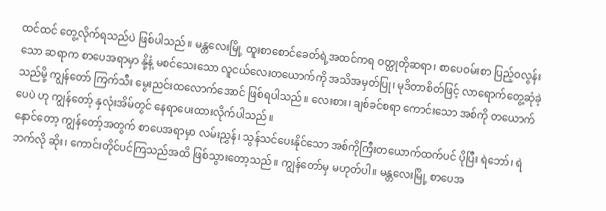ထင်ထင် တွေ့လိုက်ရသည်ပဲ ဖြစ်ပါသည်။ မန္တလေးမြို့ ထူးစာစောင်ခေတ်ရဲ့အထင်ကရ ဝတ္ထုတိုဆရာ၊ စာပေဝမ်းစာ ပြည့်ဝလွန်းသော ဆရာက စာပေအရာမှာ နို့နံ့ မစင်သေးသော လူငယ်လေးတယောက်ကို အသိအမှတ်ပြု၊ မုဒိတာစိတ်ဖြင့် လာရောက်တွေ့ဆုံခဲ့သည်မို့ ကျွန်တော် ကြက်သီး မွေးညင်းထလောက်အောင် ဖြစ်ရပါသည်။ လေးစား၊ ချစ်ခင်စရာ ကောင်းသော အစ်ကို တယောက်ပေပဲ ဟု ကျွန်တော့် နှလုံးအိမ်တွင် နေရာပေးထားလိုက်ပါသည်။
နောင်တော့ ကျွန်တော့်အတွက် စာပေအရာမှာ လမ်းညွှန်၊ သွန်သင်ပေးနိုင်သော အစ်ကိုကြီးတယောက်ထက်ပင် ပိုပြီး ရဲဘော်၊ ရဲဘက်လို ဆိုး၊ ကောင်းတိုင်ပင်ကြသည်အထိ ဖြစ်သွားတော့သည်။ ကျွန်တော်မှ မဟုတ်ပါ။ မန္တလေးမြို့ စာပေအ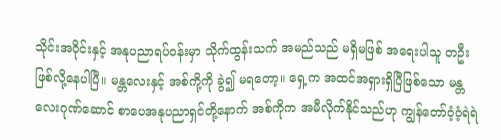သိုင်းအဝိုင်းနှင့် အနုပညာရပ်ဝန်းမှာ သိုက်ထွန်းသက် အမည်သည် မရှိမဖြစ် အရေးပါသူ တဦး ဖြစ်လို့နေပါပြီ။ မန္တလေးနှင့် အစ်ကို့ကို ခွဲ၍ မရတော့။ ရှေ့က အထင်အရှားရှိပြီဖြစ်သော မန္တလေးဂုဏ်ဆောင် စာပေအနုပညာရှင်တို့နောက် အစ်ကိုက အမီလိုက်နိုင်သည်ဟု ကျွန်တော်ဝံ့ဝံ့ရဲရဲ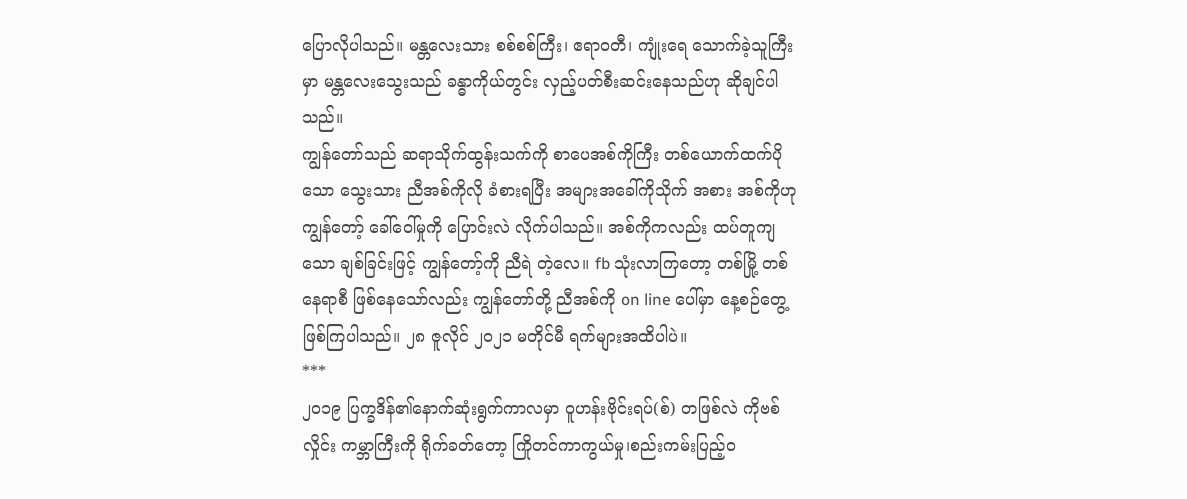ပြောလိုပါသည်။ မန္တလေးသား စစ်စစ်ကြီး၊ ဧရာဝတီ၊ ကျုံးရေ သောက်ခဲ့သူကြီးမှာ မန္တလေးသွေးသည် ခန္ဓာကိုယ်တွင်း လှည့်ပတ်စီးဆင်းနေသည်ဟု ဆိုချင်ပါသည်။
ကျွန်တော်သည် ဆရာသိုက်ထွန်းသက်ကို စာပေအစ်ကိုကြီး တစ်ယောက်ထက်ပိုသော သွေးသား ညီအစ်ကိုလို ခံစားရပြီး အများအခေါ်ကိုသိုက် အစား အစ်ကိုဟု ကျွန်တော့် ခေါ်ဝေါ်မှုကို ပြောင်းလဲ လိုက်ပါသည်။ အစ်ကိုကလည်း ထပ်တူကျသော ချစ်ခြင်းဖြင့် ကျွန်တော့်ကို ညီရဲ တဲ့လေ။ fb သုံးလာကြတော့ တစ်မြို့ တစ်နေရာစီ ဖြစ်နေသော်လည်း ကျွန်တော်တို့ ညီအစ်ကို on line ပေါ်မှာ နေ့စဉ်တွေ့ဖြစ်ကြပါသည်။ ၂၈ ဇူလိုင် ၂၀၂၁ မတိုင်မီ ရက်များအထိပါပဲ။
***
၂၀၁၉ ပြက္ခဒိန်၏နောက်ဆုံးရွက်ကာလမှာ ဝူဟန်းဗိုင်းရပ်(စ်) တဖြစ်လဲ ကိုဗစ်လှိုင်း ကမ္ဘာကြီးကို ရိုက်ခတ်တော့ ကြိုတင်ကာကွယ်မှု၊စည်းကမ်းပြည့်ဝ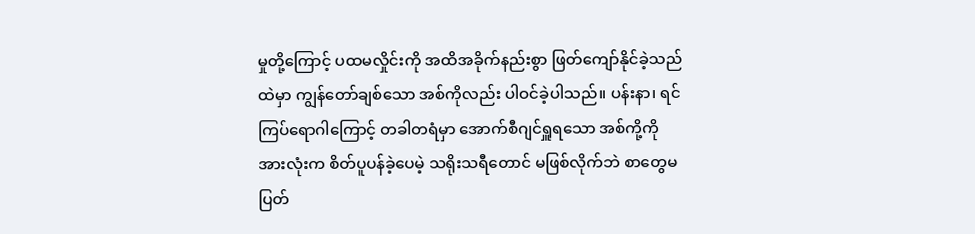မှုတို့ကြောင့် ပထမလှိုင်းကို အထိအခိုက်နည်းစွာ ဖြတ်ကျော်နိုင်ခဲ့သည်ထဲမှာ ကျွန်တော်ချစ်သော အစ်ကိုလည်း ပါဝင်ခဲ့ပါသည်။ ပန်းနာ၊ ရင်ကြပ်ရောဂါကြောင့် တခါတရံမှာ အောက်စီဂျင်ရှူရသော အစ်ကို့ကို အားလုံးက စိတ်ပူပန်ခဲ့ပေမဲ့ သရိုးသရီတောင် မဖြစ်လိုက်ဘဲ စာတွေမပြတ်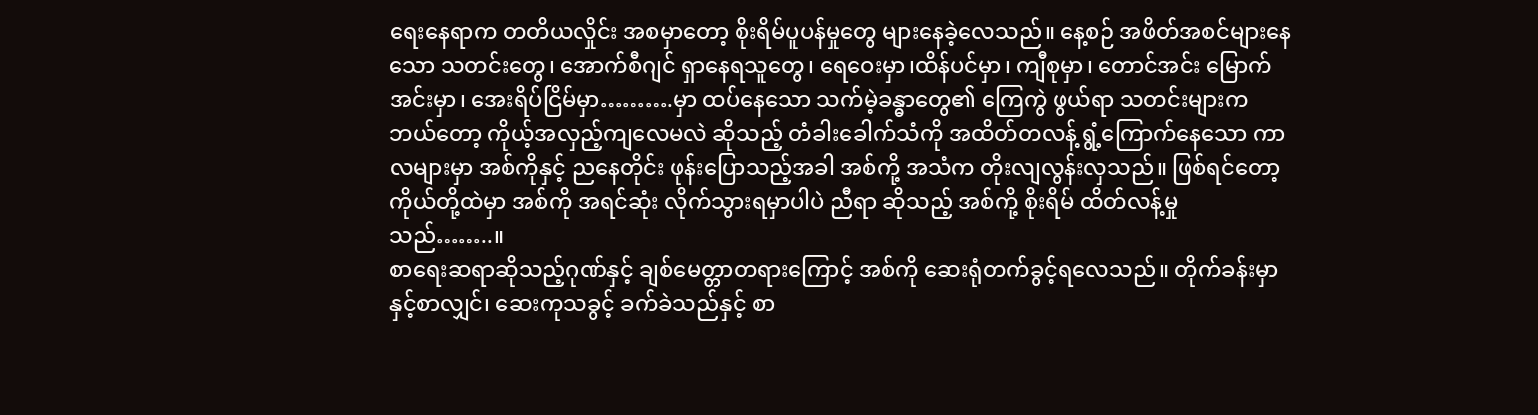ရေးနေရာက တတိယလှိုင်း အစမှာတော့ စိုးရိမ်ပူပန်မှုတွေ များနေခဲ့လေသည်။ နေ့စဉ် အဖိတ်အစင်များနေသော သတင်းတွေ၊ အောက်စီဂျင် ရှာနေရသူတွေ၊ ရေဝေးမှာ၊ထိန်ပင်မှာ၊ ကျီစုမှာ၊ တောင်အင်း မြောက်အင်းမှာ၊ အေးရိပ်ငြိမ်မှာ……….မှာ ထပ်နေသော သက်မဲ့ခန္ဓာတွေ၏ ကြေကွဲ ဖွယ်ရာ သတင်းများက ဘယ်တော့ ကိုယ့်အလှည့်ကျလေမလဲ ဆိုသည့် တံခါးခေါက်သံကို အထိတ်တလန့် ရွံ့ကြောက်နေသော ကာလများမှာ အစ်ကိုနှင့် ညနေတိုင်း ဖုန်းပြောသည့်အခါ အစ်ကို့ အသံက တိုးလျလွန်းလှသည်။ ဖြစ်ရင်တော့ ကိုယ်တို့ထဲမှာ အစ်ကို အရင်ဆုံး လိုက်သွားရမှာပါပဲ ညီရာ ဆိုသည့် အစ်ကို့ စိုးရိမ် ထိတ်လန့်မှုသည်……..။
စာရေးဆရာဆိုသည့်ဂုဏ်နှင့် ချစ်မေတ္တာတရားကြောင့် အစ်ကို ဆေးရုံတက်ခွင့်ရလေသည်။ တိုက်ခန်းမှာနှင့်စာလျှင်၊ ဆေးကုသခွင့် ခက်ခဲသည်နှင့် စာ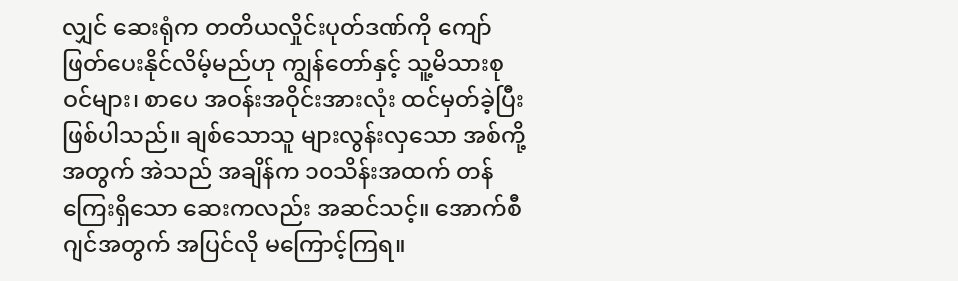လျှင် ဆေးရုံက တတိယလှိုင်းပုတ်ဒဏ်ကို ကျော်ဖြတ်ပေးနိုင်လိမ့်မည်ဟု ကျွန်တော်နှင့် သူ့မိသားစုဝင်များ၊ စာပေ အဝန်းအဝိုင်းအားလုံး ထင်မှတ်ခဲ့ပြီး ဖြစ်ပါသည်။ ချစ်သောသူ များလွန်းလှသော အစ်ကို့အတွက် အဲသည် အချိန်က ၁၀သိန်းအထက် တန်ကြေးရှိသော ဆေးကလည်း အဆင်သင့်။ အောက်စီဂျင်အတွက် အပြင်လို မကြောင့်ကြရ။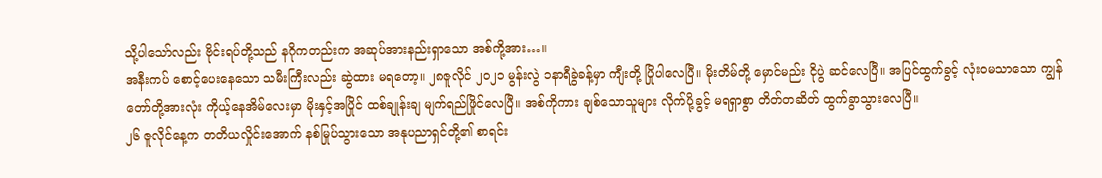သို့ပါသော်လည်း ဗိုင်းရပ်တို့သည် နဂိုကတည်းက အဆုပ်အားနည်းရှာသော အစ်ကို့အား…။
အနီးကပ် စောင့်ပေးနေသော သမီးကြီးလည်း ဆွဲထား မရတော့။ ၂၈ဇူလိုင် ၂၀၂၁ မွန်းလွဲ ၁နာရီခွဲခန့်မှာ ကျီးတို့ ပြိုပါလေပြီ။ မိုးတိမ်တို့ မှောင်မည်း ငိုပွဲ ဆင်လေပြီ။ အပြင်ထွက်ခွင့် လုံးဝမသာသော ကျွန်တော်တို့အားလုံး ကိုယ့်နေအိမ်လေးမှာ မိုးနှင့်အပြိုင် ထစ်ချုန်းချ မျက်ရည်ဖြိုင်လေပြီ။ အစ်ကိုကား ချစ်သောသူများ လိုက်ပို့ခွင့် မရရှာစွာ တိတ်တဆိတ် ထွက်ခွာသွားလေပြီ။
၂၆ ဇူလိုင်နေ့က တတိယလှိုင်းအောက် နစ်မြုပ်သွားသော အနုပညာရှင်တို့၏ စာရင်း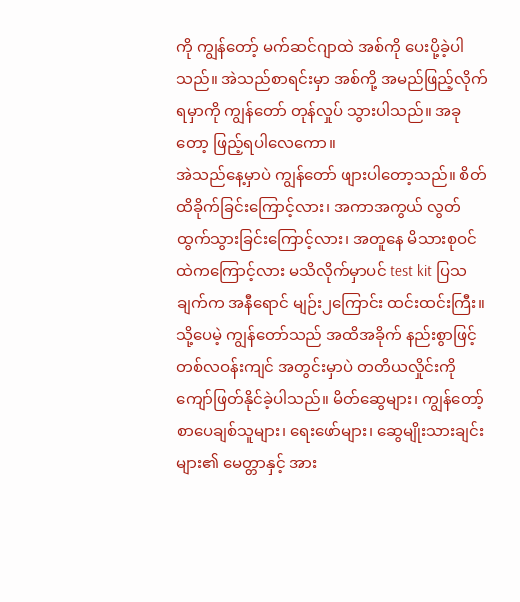ကို ကျွန်တော့် မက်ဆင်ဂျာထဲ အစ်ကို ပေးပို့ခဲ့ပါသည်။ အဲသည်စာရင်းမှာ အစ်ကို့ အမည်ဖြည့်လိုက်ရမှာကို ကျွန်တော် တုန်လှုပ် သွားပါသည်။ အခုတော့ ဖြည့်ရပါလေကော။
အဲသည်နေ့မှာပဲ ကျွန်တော် ဖျားပါတော့သည်။ စိတ်ထိခိုက်ခြင်းကြောင့်လား၊ အကာအကွယ် လွတ်ထွက်သွားခြင်းကြောင့်လား၊ အတူနေ မိသားစုဝင်ထဲကကြောင့်လား မသိလိုက်မှာပင် test kit ပြသချက်က အနီရောင် မျဉ်း၂ကြောင်း ထင်းထင်းကြီး။ သို့ပေမဲ့ ကျွန်တော်သည် အထိအခိုက် နည်းစွာဖြင့် တစ်လဝန်းကျင် အတွင်းမှာပဲ တတိယလှိုင်းကို ကျော်ဖြတ်နိုင်ခဲ့ပါသည်။ မိတ်ဆွေများ၊ ကျွန်တော့် စာပေချစ်သူများ၊ ရေးဖော်များ၊ ဆွေမျိုးသားချင်းများ၏ မေတ္တာနှင့် အား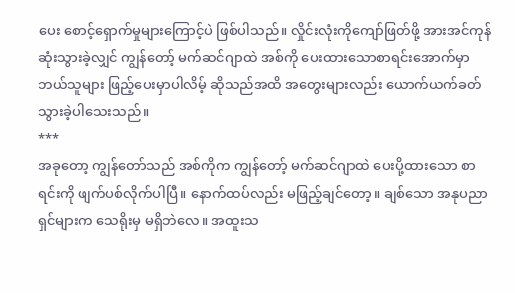ပေး စောင့်ရှောက်မှုများကြောင့်ပဲ ဖြစ်ပါသည်။ လှိုင်းလုံးကိုကျော်ဖြတ်ဖို့ အားအင်ကုန်ဆုံးသွားခဲ့လျှင် ကျွန်တော့် မက်ဆင်ဂျာထဲ အစ်ကို ပေးထားသောစာရင်းအောက်မှာ ဘယ်သူများ ဖြည့်ပေးမှာပါလိမ့် ဆိုသည်အထိ အတွေးများလည်း ယောက်ယက်ခတ်သွားခဲ့ပါသေးသည်။
***
အခုတော့ ကျွန်တော်သည် အစ်ကိုက ကျွန်တော့် မက်ဆင်ဂျာထဲ ပေးပို့ထားသော စာရင်းကို ဖျက်ပစ်လိုက်ပါပြီ။ နောက်ထပ်လည်း မဖြည့်ချင်တော့။ ချစ်သော အနုပညာရှင်များက သေရိုးမှ မရှိဘဲလေ။ အထူးသ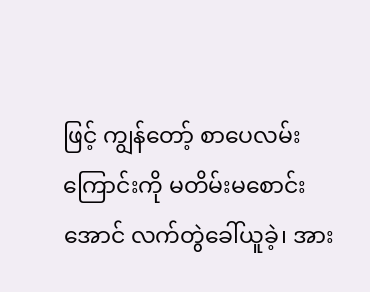ဖြင့် ကျွန်တော့် စာပေလမ်းကြောင်းကို မတိမ်းမစောင်းအောင် လက်တွဲခေါ်ယူခဲ့၊ အား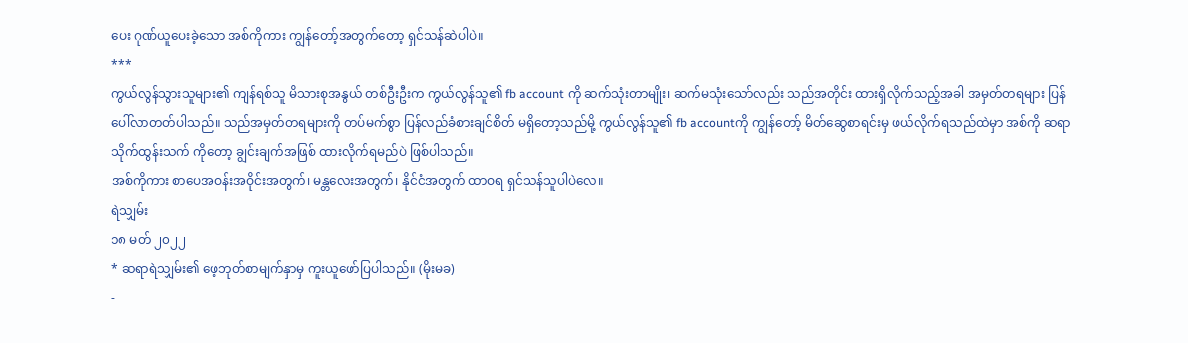ပေး ဂုဏ်ယူပေးခဲ့သော အစ်ကိုကား ကျွန်တော့်အတွက်တော့ ရှင်သန်ဆဲပါပဲ။
***
ကွယ်လွန်သွားသူများ၏ ကျန်ရစ်သူ မိသားစုအနွယ် တစ်ဦးဦးက ကွယ်လွန်သူ၏ fb account ကို ဆက်သုံးတာမျိုး၊ ဆက်မသုံးသော်လည်း သည်အတိုင်း ထားရှိလိုက်သည့်အခါ အမှတ်တရများ ပြန်ပေါ်လာတတ်ပါသည်။ သည်အမှတ်တရများကို တပ်မက်စွာ ပြန်လည်ခံစားချင်စိတ် မရှိတော့သည်မို့ ကွယ်လွန်သူ၏ fb accountကို ကျွန်တော့် မိတ်ဆွေစာရင်းမှ ဖယ်လိုက်ရသည်ထဲမှာ အစ်ကို ဆရာသိုက်ထွန်းသက် ကိုတော့ ချွင်းချက်အဖြစ် ထားလိုက်ရမည်ပဲ ဖြစ်ပါသည်။
အစ်ကိုကား စာပေအဝန်းအဝိုင်းအတွက်၊ မန္တလေးအတွက်၊ နိုင်ငံအတွက် ထာဝရ ရှင်သန်သူပါပဲလေ။
ရဲသျှမ်း
၁၈ မတ် ၂၀၂၂
* ဆရာရဲသျှမ်း၏ ဖေ့ဘုတ်စာမျက်နှာမှ ကူးယူဖော်ပြပါသည်။ (မိုးမခ)
-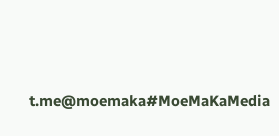t.me@moemaka#MoeMaKaMedia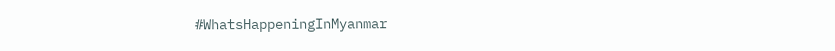#WhatsHappeningInMyanmar